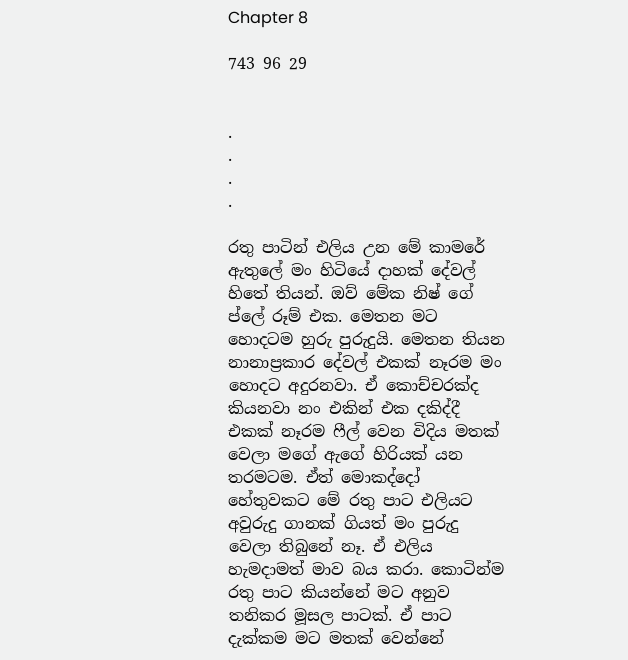Chapter 8

743 96 29


.
.
.
.

රතු පාටින් එලිය උන මේ කාමරේ ඇතුලේ මං හිටියේ දාහක් දේවල් හිතේ තියන්. ඔව් මේක නිෂ් ගේ ප්ලේ රූම් එක. මෙතන මට හොදටම හුරු පුරුදුයි. මෙතන තියන නානාප්‍රකාර දේවල් එකක් නෑරම මං හොදට අදුරනවා. ඒ කොච්චරක්ද කියනවා නං එකින් එක දකිද්දී එකක් නෑරම ෆීල් වෙන විදිය මතක් වෙලා මගේ ඇගේ හිරියක් යන තරමටම. ඒත් මොකද්දෝ හේතුවකට මේ රතු පාට එලියට අවුරුදු ගානක් ගියත් මං පුරුදු වෙලා තිබුනේ නෑ. ඒ එලිය හැමදාමත් මාව බය කරා. කොටින්ම රතු පාට කියන්නේ මට අනුව තනිකර මූසල පාටක්. ඒ පාට දැක්කම මට මතක් වෙන්නේ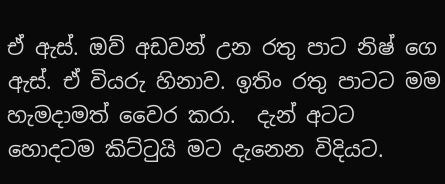ඒ ඇස්. ඔව් අඩවන් උන රතු පාට නිෂ් ගෙ ඇස්. ඒ වියරු හිනාව. ඉතිං රතු පාටට මම හැමදාමත් වෛර කරා.  දැන් අටට හොදටම කිට්ටුයි මට දැනෙන විදියට.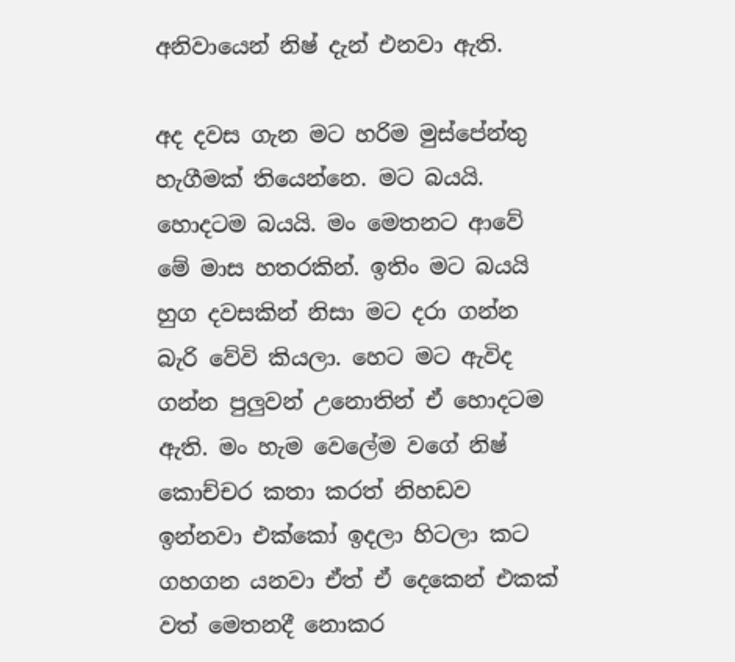අනිවායෙන් නිෂ් දැන් එනවා ඇති.

අද දවස ගැන මට හරිම මුස්පේන්තු හැගීමක් තියෙන්නෙ. මට බයයි. හොදටම බයයි. මං මෙතනට ආවේ මේ මාස හතරකින්. ඉතිං මට බයයි හුග දවසකින් නිසා මට දරා ගන්න බැරි වේවි කියලා. හෙට මට ඇවිද ගන්න පුලුවන් උනොතින් ඒ හොදටම ඇති. මං හැම වෙලේම වගේ නිෂ් කොච්චර කතා කරත් නිහඩව ඉන්නවා එක්කෝ ඉදලා හිටලා කට ගහගන යනවා ඒත් ඒ දෙකෙන් එකක් වත් මෙතනදී නොකර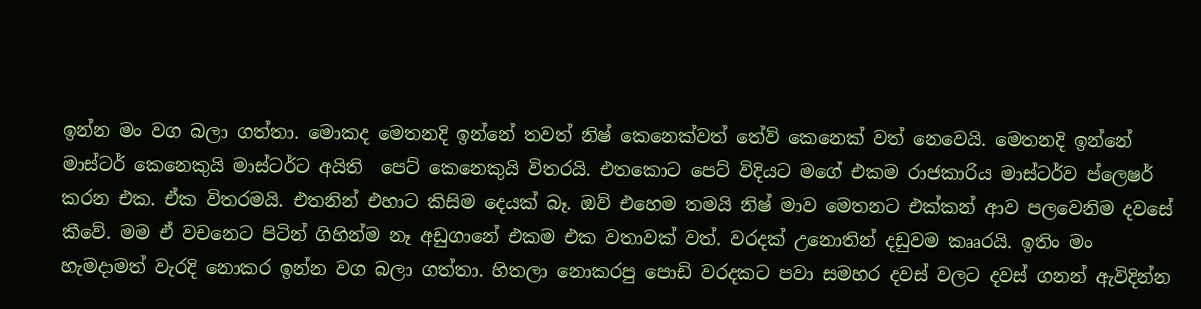ඉන්න මං වග බලා ගත්තා. මොකද මෙතනදි ඉන්නේ තවත් නිෂ් කෙනෙක්වත් තේව් කෙනෙක් වත් නෙවෙයි. මෙතනදි ඉන්නේ මාස්ටර් කෙනෙකුයි මාස්ටර්ට අයිති  පෙට් කෙනෙකුයි විතරයි. එතකොට පෙට් විදියට මගේ එකම රාජකාරිය මාස්ටර්ව ප්ලෙෂර් කරන එක. ඒක විතරමයි. එතනින් එහාට කිසිම දෙයක් බෑ. ඔව් එහෙම තමයි නිෂ් මාව මෙතනට එක්කන් ආව පලවෙනිම දවසේ කීවේ. මම ඒ වචනෙට පිටින් ගිහින්ම නෑ අඩුගානේ එකම එක වතාවක් වත්. වරදක් උනොතින් දඩුවම කෲරයි. ඉතිං මං හැමදාමත් වැරදි නොකර ඉන්න වග බලා ගත්තා. හිතලා නොකරපු පොඩි වරදකට පවා සමහර දවස් වලට දවස් ගනන් ඇවිදින්න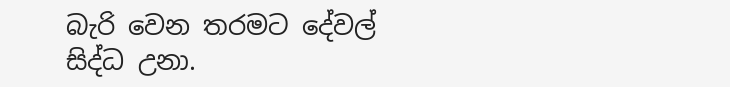බැරි වෙන තරමට දේවල් සිද්ධ උනා.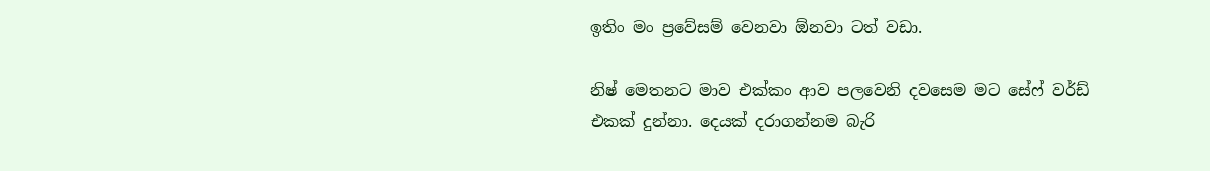ඉතිං මං ප්‍රවේසම් වෙනවා ඕනවා ටත් වඩා.

නිෂ් මෙතනට මාව එක්කං ආව පලවෙනි දවසෙම මට සේෆ් වර්ඩ් එකක් දුන්නා. දෙයක් දරාගන්නම බැරි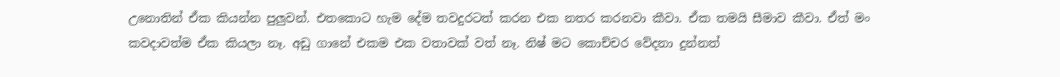උනොතින් ඒක කියන්න පුලුවන්. එතකොට හැම දේම තවදුරටත් කරන එක නතර කරනවා කීවා. ඒක තමයි සීමාව කීවා. ඒත් මං කවදාවත්ම ඒක කියලා නෑ. අඩු ගානේ එකම එක වතාවක් වත් නෑ. නිෂ් මට කොච්චර වේදනා දුන්නත්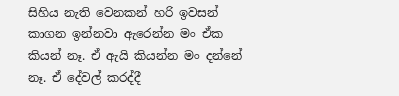සිහිය නැති වෙනකන් හරි ඉවසන් කාගන ඉන්නවා ඇරෙන්න මං ඒක කියන් නෑ. ඒ ඇයි කියන්න මං දන්නේ නෑ. ඒ දේවල් කරද්දී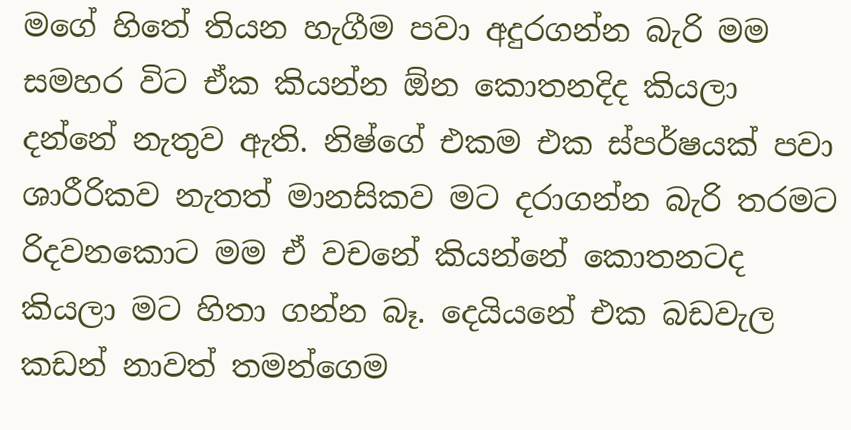මගේ හිතේ තියන හැගීම පවා අදුරගන්න බැරි මම සමහර විට ඒක කියන්න ඕන කොතනදිද කියලා දන්නේ නැතුව ඇති. නිෂ්ගේ එකම එක ස්පර්ෂයක් පවා ශාරීරිකව නැතත් මානසිකව මට දරාගන්න බැරි තරමට රිදවනකොට මම ඒ වචනේ කියන්නේ කොතනටද කියලා මට හිතා ගන්න බෑ. දෙයියනේ එක බඩවැල කඩන් නාවත් තමන්ගෙම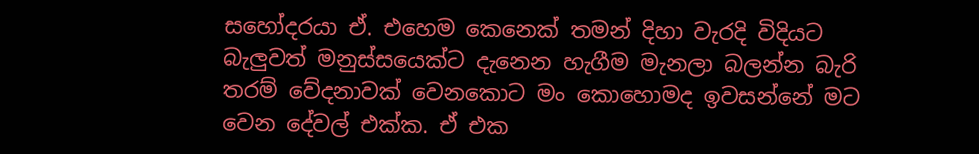සහෝදරයා ඒ. එහෙම කෙනෙක් තමන් දිහා වැරදි විදියට බැලුවත් මනුස්සයෙක්ට දැනෙන හැගීම මැනලා බලන්න බැරි තරම් වේදනාවක් වෙනකොට මං කොහොමද ඉවසන්නේ මට වෙන දේවල් එක්ක. ඒ එක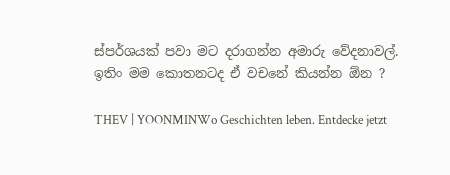ස්පර්ශයක් පවා මට දරාගන්න අමාරු වේදනාවල්. ඉතිං මම කොතනටද ඒ වචනේ කියන්න ඕන ?

THEV | YOONMINWo Geschichten leben. Entdecke jetzt